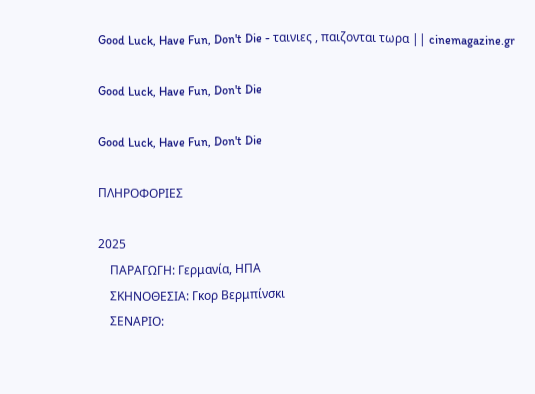Good Luck, Have Fun, Don't Die - ταινιες , παιζονται τωρα || cinemagazine.gr

Good Luck, Have Fun, Don't Die

Good Luck, Have Fun, Don't Die

ΠΛΗΡΟΦΟΡΙΕΣ

2025
    ΠΑΡΑΓΩΓΗ: Γερμανία, ΗΠΑ
    ΣΚΗΝΟΘΕΣΙΑ: Γκορ Βερμπίνσκι
    ΣΕΝΑΡΙΟ: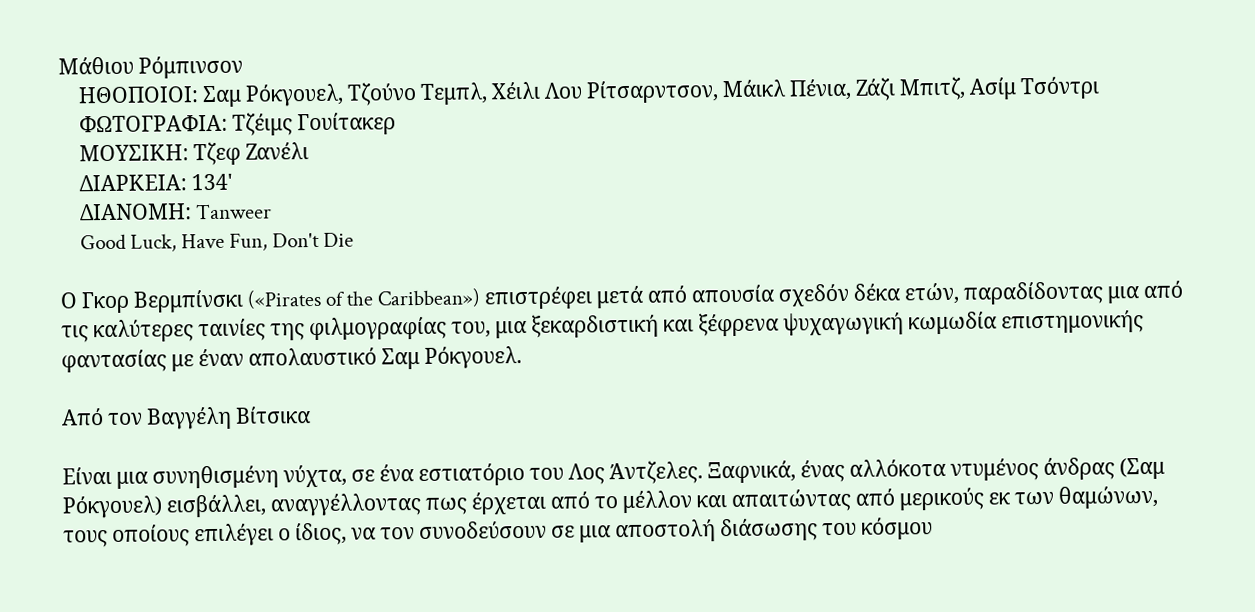Μάθιου Ρόμπινσον
    ΗΘΟΠΟΙΟΙ: Σαμ Ρόκγουελ, Τζούνο Τεμπλ, Χέιλι Λου Ρίτσαρντσον, Μάικλ Πένια, Ζάζι Μπιτζ, Ασίμ Τσόντρι
    ΦΩΤΟΓΡΑΦΙΑ: Τζέιμς Γουίτακερ
    ΜΟΥΣΙΚΗ: Τζεφ Ζανέλι
    ΔΙΑΡΚΕΙΑ: 134'
    ΔΙΑΝΟΜΗ: Tanweer
    Good Luck, Have Fun, Don't Die

Ο Γκορ Βερμπίνσκι («Pirates of the Caribbean») επιστρέφει μετά από απουσία σχεδόν δέκα ετών, παραδίδοντας μια από τις καλύτερες ταινίες της φιλμογραφίας του, μια ξεκαρδιστική και ξέφρενα ψυχαγωγική κωμωδία επιστημονικής φαντασίας με έναν απολαυστικό Σαμ Ρόκγουελ.

Από τον Βαγγέλη Βίτσικα

Είναι μια συνηθισμένη νύχτα, σε ένα εστιατόριο του Λος Άντζελες. Ξαφνικά, ένας αλλόκοτα ντυμένος άνδρας (Σαμ Ρόκγουελ) εισβάλλει, αναγγέλλοντας πως έρχεται από το μέλλον και απαιτώντας από μερικούς εκ των θαμώνων, τους οποίους επιλέγει ο ίδιος, να τον συνοδεύσουν σε μια αποστολή διάσωσης του κόσμου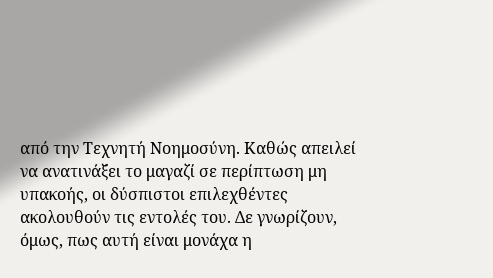από την Τεχνητή Νοημοσύνη. Καθώς απειλεί να ανατινάξει το μαγαζί σε περίπτωση μη υπακοής, οι δύσπιστοι επιλεχθέντες ακολουθούν τις εντολές του. Δε γνωρίζουν, όμως, πως αυτή είναι μονάχα η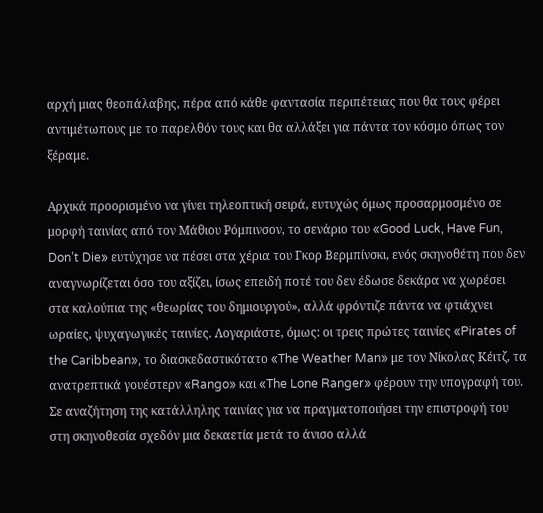αρχή μιας θεοπάλαβης, πέρα από κάθε φαντασία περιπέτειας που θα τους φέρει αντιμέτωπους με το παρελθόν τους και θα αλλάξει για πάντα τον κόσμο όπως τον ξέραμε.

Αρχικά προορισμένο να γίνει τηλεοπτική σειρά, ευτυχώς όμως προσαρμοσμένο σε μορφή ταινίας από τον Μάθιου Ρόμπινσον, το σενάριο του «Good Luck, Have Fun, Don’t Die» ευτύχησε να πέσει στα χέρια του Γκορ Βερμπίνσκι, ενός σκηνοθέτη που δεν αναγνωρίζεται όσο του αξίζει, ίσως επειδή ποτέ του δεν έδωσε δεκάρα να χωρέσει στα καλούπια της «θεωρίας του δημιουργού», αλλά φρόντιζε πάντα να φτιάχνει ωραίες, ψυχαγωγικές ταινίες. Λογαριάστε, όμως: οι τρεις πρώτες ταινίες «Pirates of the Caribbean», το διασκεδαστικότατο «The Weather Man» με τον Νίκολας Κέιτζ, τα ανατρεπτικά γουέστερν «Rango» και «The Lone Ranger» φέρουν την υπογραφή του. Σε αναζήτηση της κατάλληλης ταινίας για να πραγματοποιήσει την επιστροφή του στη σκηνοθεσία σχεδόν μια δεκαετία μετά το άνισο αλλά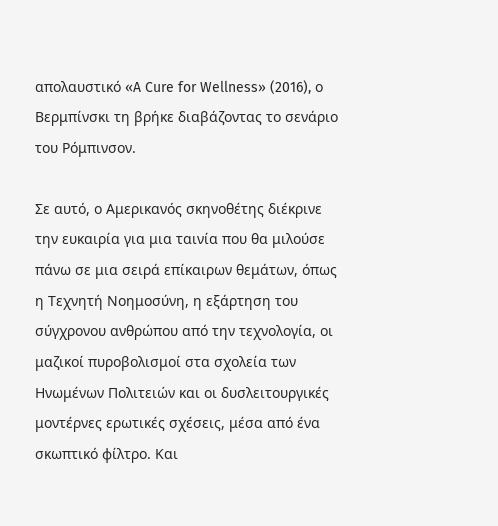απολαυστικό «A Cure for Wellness» (2016), ο Βερμπίνσκι τη βρήκε διαβάζοντας το σενάριο του Ρόμπινσον.

Σε αυτό, ο Αμερικανός σκηνοθέτης διέκρινε την ευκαιρία για μια ταινία που θα μιλούσε πάνω σε μια σειρά επίκαιρων θεμάτων, όπως η Τεχνητή Νοημοσύνη, η εξάρτηση του σύγχρονου ανθρώπου από την τεχνολογία, οι μαζικοί πυροβολισμοί στα σχολεία των Ηνωμένων Πολιτειών και οι δυσλειτουργικές μοντέρνες ερωτικές σχέσεις, μέσα από ένα σκωπτικό φίλτρο. Και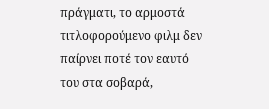πράγματι, το αρμοστά τιτλοφορούμενο φιλμ δεν παίρνει ποτέ τον εαυτό του στα σοβαρά,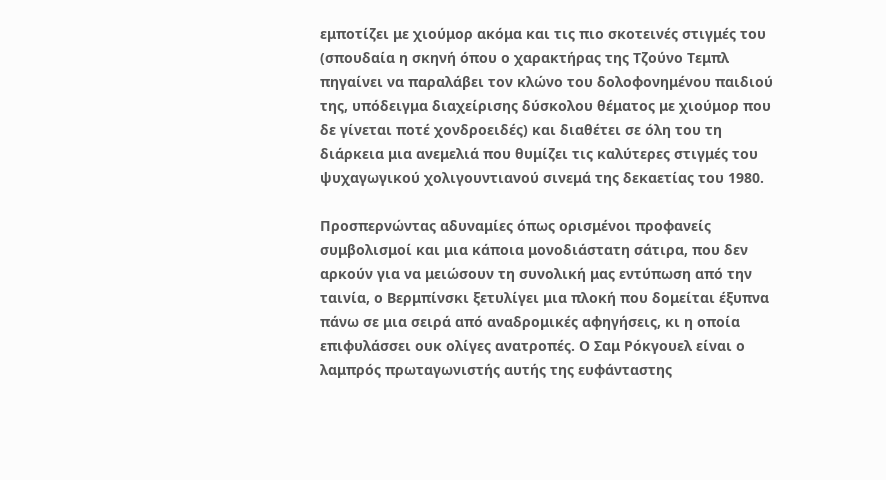εμποτίζει με χιούμορ ακόμα και τις πιο σκοτεινές στιγμές του (σπουδαία η σκηνή όπου ο χαρακτήρας της Τζούνο Τεμπλ πηγαίνει να παραλάβει τον κλώνο του δολοφονημένου παιδιού της, υπόδειγμα διαχείρισης δύσκολου θέματος με χιούμορ που δε γίνεται ποτέ χονδροειδές) και διαθέτει σε όλη του τη διάρκεια μια ανεμελιά που θυμίζει τις καλύτερες στιγμές του ψυχαγωγικού χολιγουντιανού σινεμά της δεκαετίας του 1980.

Προσπερνώντας αδυναμίες όπως ορισμένοι προφανείς συμβολισμοί και μια κάποια μονοδιάστατη σάτιρα, που δεν αρκούν για να μειώσουν τη συνολική μας εντύπωση από την ταινία, ο Βερμπίνσκι ξετυλίγει μια πλοκή που δομείται έξυπνα πάνω σε μια σειρά από αναδρομικές αφηγήσεις, κι η οποία επιφυλάσσει ουκ ολίγες ανατροπές. Ο Σαμ Ρόκγουελ είναι ο λαμπρός πρωταγωνιστής αυτής της ευφάνταστης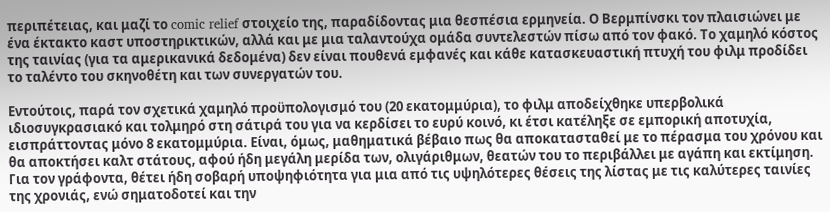περιπέτειας, και μαζί το comic relief στοιχείο της, παραδίδοντας μια θεσπέσια ερμηνεία. Ο Βερμπίνσκι τον πλαισιώνει με ένα έκτακτο καστ υποστηρικτικών, αλλά και με μια ταλαντούχα ομάδα συντελεστών πίσω από τον φακό. Το χαμηλό κόστος της ταινίας (για τα αμερικανικά δεδομένα) δεν είναι πουθενά εμφανές και κάθε κατασκευαστική πτυχή του φιλμ προδίδει το ταλέντο του σκηνοθέτη και των συνεργατών του.

Εντούτοις, παρά τον σχετικά χαμηλό προϋπολογισμό του (20 εκατομμύρια), το φιλμ αποδείχθηκε υπερβολικά ιδιοσυγκρασιακό και τολμηρό στη σάτιρά του για να κερδίσει το ευρύ κοινό, κι έτσι κατέληξε σε εμπορική αποτυχία, εισπράττοντας μόνο 8 εκατομμύρια. Είναι, όμως, μαθηματικά βέβαιο πως θα αποκατασταθεί με το πέρασμα του χρόνου και θα αποκτήσει καλτ στάτους, αφού ήδη μεγάλη μερίδα των, ολιγάριθμων, θεατών του το περιβάλλει με αγάπη και εκτίμηση. Για τον γράφοντα, θέτει ήδη σοβαρή υποψηφιότητα για μια από τις υψηλότερες θέσεις της λίστας με τις καλύτερες ταινίες της χρονιάς, ενώ σηματοδοτεί και την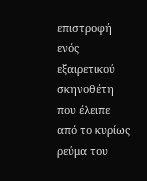επιστροφή ενός εξαιρετικού σκηνοθέτη που έλειπε από το κυρίως ρεύμα του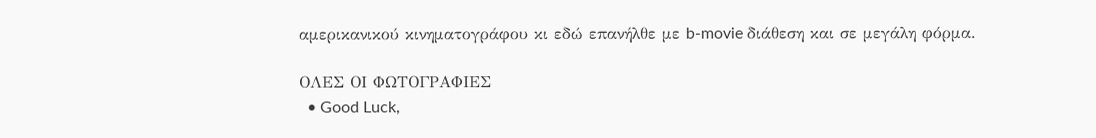αμερικανικού κινηματογράφου κι εδώ επανήλθε με b-movie διάθεση και σε μεγάλη φόρμα.

ΟΛΕΣ ΟΙ ΦΩΤΟΓΡΑΦΙΕΣ
  • Good Luck,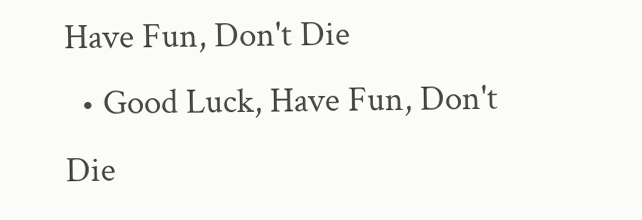Have Fun, Don't Die
  • Good Luck, Have Fun, Don't Die